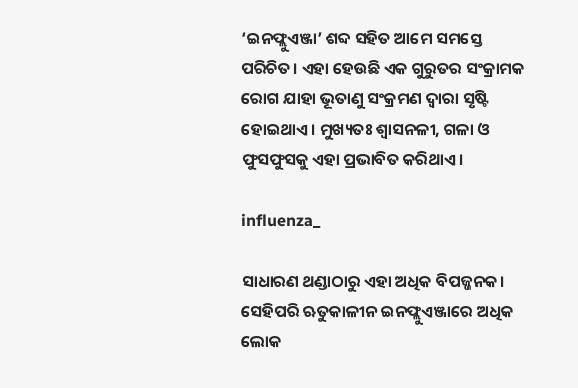‘ଇନଫ୍ଲୁଏଞ୍ଜା’ ଶବ୍ଦ ସହିତ ଆମେ ସମସ୍ତେ ପରିଚିତ। ଏହା ହେଉଛି ଏକ ଗୁରୁତର ସଂକ୍ରାମକ ରୋଗ ଯାହା ଭୂତାଣୁ ସଂକ୍ରମଣ ଦ୍ୱାରା ସୃଷ୍ଟି ହୋଇଥାଏ। ମୁଖ୍ୟତଃ ଶ୍ୱାସନଳୀ, ଗଳା ଓ ଫୁସଫୁସକୁ ଏହା ପ୍ରଭାବିତ କରିଥାଏ।

influenza_

ସାଧାରଣ ଥଣ୍ଡାଠାରୁ ଏହା ଅଧିକ ବିପଜ୍ଜନକ। ସେହିପରି ଋତୁକାଳୀନ ଇନଫ୍ଲୁଏଞ୍ଜାରେ ଅଧିକ ଲୋକ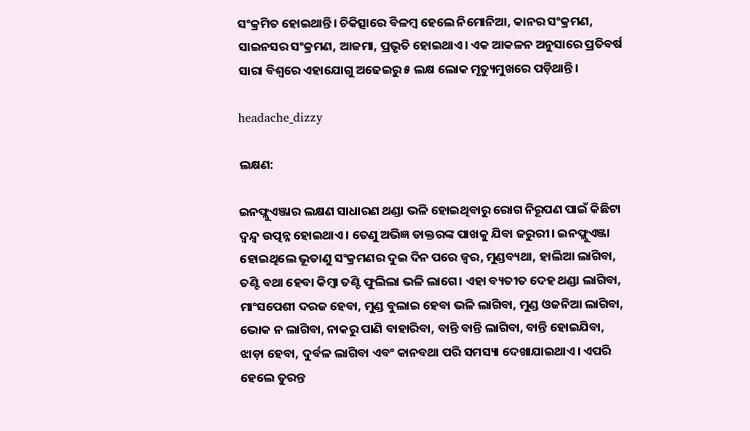ସଂକ୍ରମିତ ହୋଇଥାନ୍ତି। ଚିକିତ୍ସାରେ ବିଳମ୍ବ ହେଲେ ନିମୋନିଆ, କାନର ସଂକ୍ରମଣ, ସାଇନସର ସଂକ୍ରମଣ, ଆଜମା, ପ୍ରଭୃତି ହୋଇଥାଏ। ଏକ ଆକଳନ ଅନୁସାରେ ପ୍ରତିବର୍ଷ ସାରା ବିଶ୍ୱରେ ଏହାଯୋଗୁ ଅଢେଇରୁ ୫ ଲକ୍ଷ ଲୋକ ମୃତ୍ୟୁମୁଖରେ ପଡ଼ିଥାନ୍ତି।

headache_dizzy

ଲକ୍ଷଣ:

ଇନଫ୍ଲୁଏଞ୍ଜାର ଲକ୍ଷଣ ସାଧାରଣ ଥଣ୍ଡା ଭଳି ହୋଇଥିବାରୁ ରୋଗ ନିରୂପଣ ପାଇଁ କିଛିଟା ଦ୍ୱନ୍ଦ୍ୱ ଉତ୍ପନ୍ନ ହୋଇଥାଏ। ତେଣୁ ଅଭିଜ୍ଞ ଡାକ୍ତରଙ୍କ ପାଖକୁ ଯିବା ଜରୁରୀ। ଇନଫ୍ଲୁଏଞ୍ଜା ହୋଇଥିଲେ ଭୂତାଣୁ ସଂକ୍ରମଣର ଦୁଇ ଦିନ ପରେ ଜ୍ୱର, ମୁଣ୍ଡବ୍ୟଥା, ହାଲିଆ ଲାଗିବା, ତଣ୍ଟି ବଥା ହେବା କିମ୍ବା ତଣ୍ଟି ଫୁଲିଲା ଭଳି ଲାଗେ। ଏହା ବ୍ୟତୀତ ଦେହ ଥଣ୍ଡା ଲାଗିବା, ମାଂସପେଶୀ ଦରଜ ହେବା, ମୁଣ୍ଡ ବୁଲାଇ ହେବା ଭଳି ଲାଗିବା, ମୁଣ୍ଡ ଓଜନିଆ ଲାଗିବା, ଭୋକ ନ ଲାଗିବା, ନାକରୁ ପାଣି ବାହାରିବା, ବାନ୍ତି ବାନ୍ତି ଲାଗିବା, ବାନ୍ତି ହୋଇଯିବା, ଝାଡ଼ା ହେବା, ଦୁର୍ବଳ ଲାଗିବା ଏବଂ କାନବଥା ପରି ସମସ୍ୟା ଦେଖାଯାଇଥାଏ। ଏପରି ହେଲେ ତୁରନ୍ତ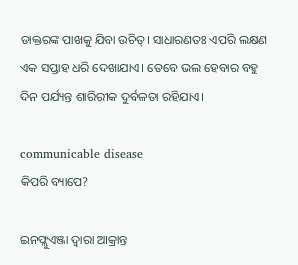ଡାକ୍ତରଙ୍କ ପାଖକୁ ଯିବା ଉଚିତ୍। ସାଧାରଣତଃ ଏପରି ଲକ୍ଷଣ ଏକ ସପ୍ତାହ ଧରି ଦେଖାଯାଏ। ତେବେ ଭଲ ହେବାର ବହୁ ଦିନ ପର୍ଯ୍ୟନ୍ତ ଶାରିରୀକ ଦୁର୍ବଳତା ରହିଯାଏ।

communicable disease
କିପରି ବ୍ୟାପେ?

ଇନଫ୍ଲୁଏଞ୍ଜା ଦ୍ୱାରା ଆକ୍ରାନ୍ତ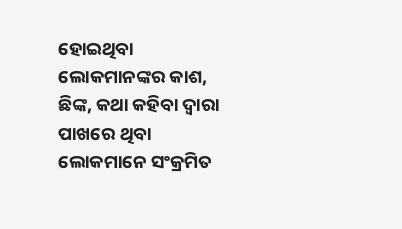ହୋଇଥିବା ଲୋକମାନଙ୍କର କାଶ, ଛିଙ୍କ, କଥା କହିବା ଦ୍ୱାରା ପାଖରେ ଥିବା ଲୋକମାନେ ସଂକ୍ରମିତ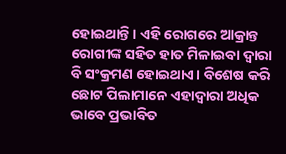ହୋଇଥାନ୍ତି। ଏହି ରୋଗରେ ଆକ୍ରାନ୍ତ ରୋଗୀଙ୍କ ସହିତ ହାତ ମିଳାଇବା ଦ୍ୱାରା ବି ସଂକ୍ରମଣ ହୋଇଥାଏ। ବିଶେଷ କରି ଛୋଟ ପିଲାମାନେ ଏହାଦ୍ୱାରା ଅଧିକ ଭାବେ ପ୍ରଭାବିତ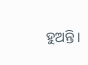ହୁଅନ୍ତି।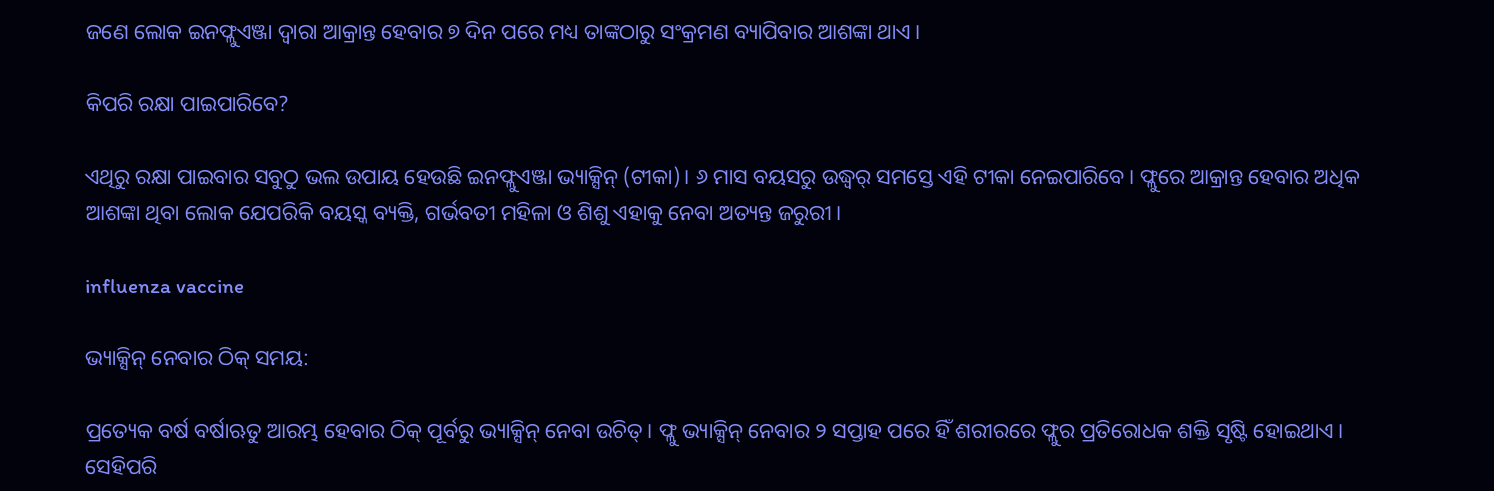ଜଣେ ଲୋକ ଇନଫ୍ଲୁଏଞ୍ଜା ଦ୍ୱାରା ଆକ୍ରାନ୍ତ ହେବାର ୭ ଦିନ ପରେ ମଧ୍ୟ ତାଙ୍କଠାରୁ ସଂକ୍ରମଣ ବ୍ୟାପିବାର ଆଶଙ୍କା ଥାଏ।

କିପରି ରକ୍ଷା ପାଇପାରିବେ?

ଏଥିରୁ ରକ୍ଷା ପାଇବାର ସବୁଠୁ ଭଲ ଉପାୟ ହେଉଛି ଇନଫ୍ଲୁଏଞ୍ଜା ଭ୍ୟାକ୍ସିନ୍ (ଟୀକା)। ୬ ମାସ ବୟସରୁ ଉଦ୍ଧ୍ୱର୍ ସମସ୍ତେ ଏହି ଟୀକା ନେଇପାରିବେ। ଫ୍ଲୁରେ ଆକ୍ରାନ୍ତ ହେବାର ଅଧିକ ଆଶଙ୍କା ଥିବା ଲୋକ ଯେପରିକି ବୟସ୍କ ବ୍ୟକ୍ତି, ଗର୍ଭବତୀ ମହିଳା ଓ ଶିଶୁ ଏହାକୁ ନେବା ଅତ୍ୟନ୍ତ ଜରୁରୀ।

influenza vaccine

ଭ୍ୟାକ୍ସିନ୍ ନେବାର ଠିକ୍ ସମୟ:

ପ୍ରତ୍ୟେକ ବର୍ଷ ବର୍ଷାଋତୁ ଆରମ୍ଭ ହେବାର ଠିକ୍ ପୂର୍ବରୁ ଭ୍ୟାକ୍ସିନ୍ ନେବା ଉଚିତ୍। ଫ୍ଲୁ ଭ୍ୟାକ୍ସିନ୍ ନେବାର ୨ ସପ୍ତାହ ପରେ ହିଁ ଶରୀରରେ ଫ୍ଲୁର ପ୍ରତିରୋଧକ ଶକ୍ତି ସୃଷ୍ଟି ହୋଇଥାଏ। ସେହିପରି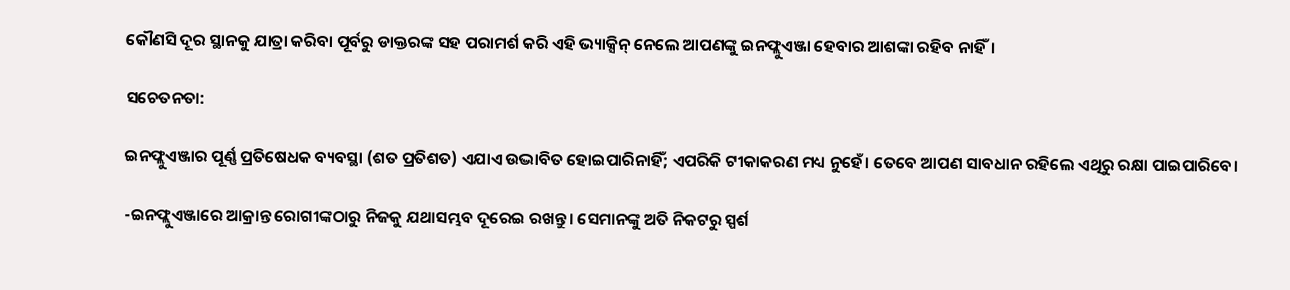କୌଣସି ଦୂର ସ୍ଥାନକୁ ଯାତ୍ରା କରିବା ପୂର୍ବରୁ ଡାକ୍ତରଙ୍କ ସହ ପରାମର୍ଶ କରି ଏହି ଭ୍ୟାକ୍ସିନ୍ ନେଲେ ଆପଣଙ୍କୁ ଇନଫ୍ଲୁଏଞ୍ଜା ହେବାର ଆଶଙ୍କା ରହିବ ନାହିଁ।

ସଚେତନତା:

ଇନଫ୍ଲୁଏଞ୍ଜାର ପୂର୍ଣ୍ଣ ପ୍ରତିଷେଧକ ବ୍ୟବସ୍ଥା (ଶତ ପ୍ରତିଶତ) ଏଯାଏ ଉଦ୍ଭାବିତ ହୋଇପାରିନାହିଁ; ଏପରିକି ଟୀକାକରଣ ମଧ୍ୟ ନୁହେଁ। ତେବେ ଆପଣ ସାବଧାନ ରହିଲେ ଏଥିରୁ ରକ୍ଷା ପାଇପାରିବେ।

-ଇନଫ୍ଲୁଏଞ୍ଜାରେ ଆକ୍ରାନ୍ତ ରୋଗୀଙ୍କଠାରୁ ନିଜକୁ ଯଥାସମ୍ଭବ ଦୂରେଇ ରଖନ୍ତୁ। ସେମାନଙ୍କୁ ଅତି ନିକଟରୁ ସ୍ପର୍ଶ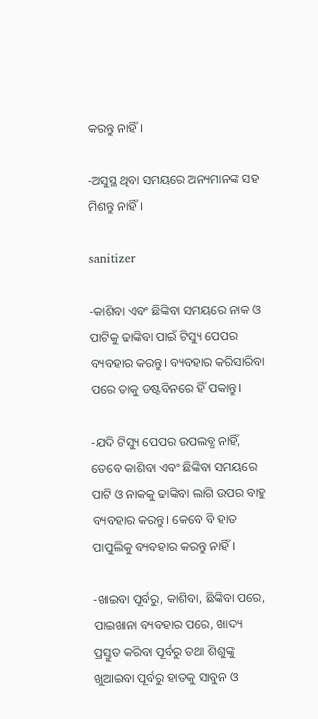କରନ୍ତୁ ନାହିଁ।

-ଅସୁସ୍ଥ ଥିବା ସମୟରେ ଅନ୍ୟମାନଙ୍କ ସହ ମିଶନ୍ତୁ ନାହିଁ।

sanitizer

-କାଶିବା ଏବଂ ଛିଙ୍କିବା ସମୟରେ ନାକ ଓ ପାଟିକୁ ଢାଙ୍କିବା ପାଇଁ ଟିସ୍ୟୁ ପେପର ବ୍ୟବହାର କରନ୍ତୁ। ବ୍ୟବହାର କରିସାରିବା ପରେ ତାକୁ ଡଷ୍ଟବିନରେ ହିଁ ପକାନ୍ତୁ।

-ଯଦି ଟିସ୍ୟୁ ପେପର ଉପଲବ୍ଧ ନାହିଁ, ତେବେ କାଶିବା ଏବଂ ଛିଙ୍କିବା ସମୟରେ ପାଟି ଓ ନାକକୁ ଢାଙ୍କିବା ଲାଗି ଉପର ବାହୁ ବ୍ୟବହାର କରନ୍ତୁ। କେବେ ବି ହାତ ପାପୁଲିକୁ ବ୍ୟବହାର କରନ୍ତୁ ନାହିଁ।

-ଖାଇବା ପୂର୍ବରୁ, କାଶିବା, ଛିଙ୍କିବା ପରେ, ପାଇଖାନା ବ୍ୟବହାର ପରେ, ଖାଦ୍ୟ ପ୍ରସ୍ତୁତ କରିବା ପୂର୍ବରୁ ତଥା ଶିଶୁଙ୍କୁ ଖୁଆଇବା ପୂର୍ବରୁ ହାତକୁ ସାବୁନ ଓ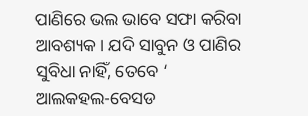ପାଣିରେ ଭଲ ଭାବେ ସଫା କରିବା ଆବଶ୍ୟକ। ଯଦି ସାବୁନ ଓ ପାଣିର ସୁବିଧା ନାହିଁ, ତେବେ ‘ ଆଲକହଲ-ବେସଡ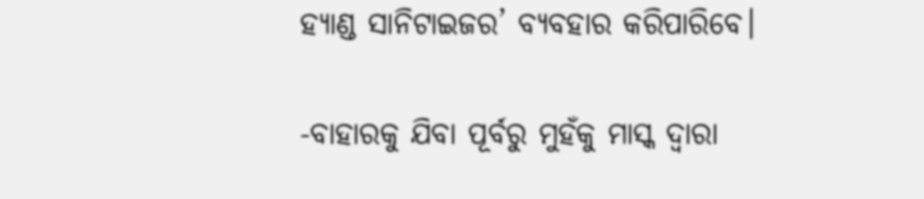ହ୍ୟାଣ୍ଡ ସାନିଟାଇଜର’ ବ୍ୟବହାର କରିପାରିବେ।

-ବାହାରକୁ ଯିବା ପୂର୍ବରୁ ମୁହଁକୁ ମାସ୍କ ଦ୍ୱାରା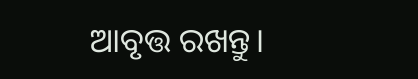ଆବୃତ୍ତ ରଖନ୍ତୁ।